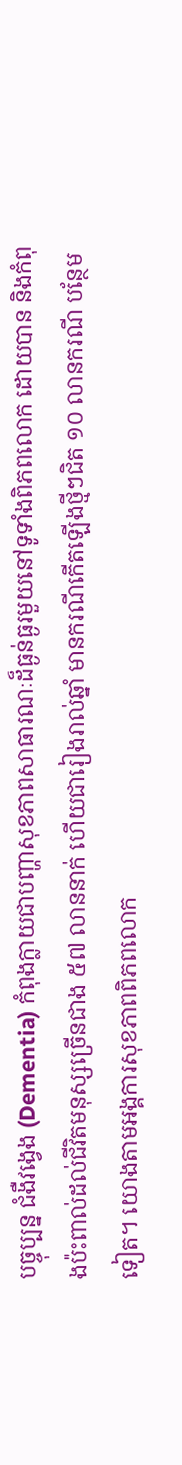បច្ចុប្បន្ន ជំងឺវង្វេង (Dementia) កំពុងក្លាយជាបញ្ហាសុខភាពសាធារណៈដ៏ធ្ងន់ធ្ងរមួយនៅទូទាំងពិភពលោក ដោយបាន និងកំពុងប៉ះពាល់ដល់ជីវិតមនុស្សច្រើនជាង ៥៧ លាននាក់ ហើយជារៀងរាល់ឆ្នាំ មានករណីកើតឡើងថ្មីៗជិត ១០ លានករណី បន្ថែមទៀត។ យោងតាមអង្គការសុខភាពពិភពលោក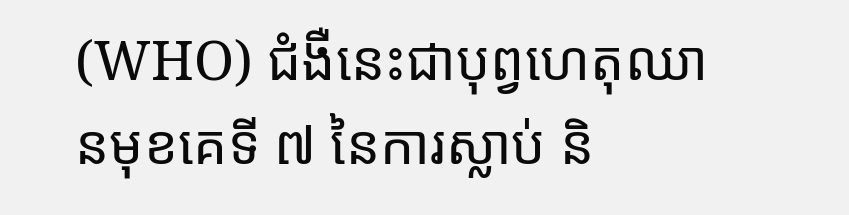(WHO) ជំងឺនេះជាបុព្វហេតុឈានមុខគេទី ៧ នៃការស្លាប់ និ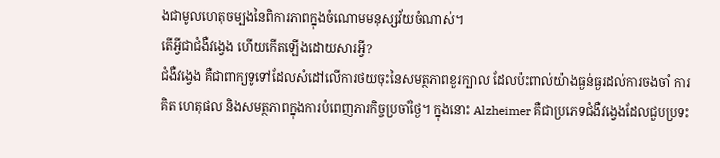ងជាមូលហេតុចម្បងនៃពិការភាពក្នុងចំណោមមនុស្សវ័យចំណាស់។
តើអ្វីជាជំងឺវង្វេង ហើយកើតឡើងដោយសារអ្វី?
ជំងឺវង្វេង គឺជាពាក្យទូទៅដែលសំដៅលើការថយចុះនៃសមត្ថភាពខួរក្បាល ដែលប៉ះពាល់យ៉ាងធ្ងន់ធ្ងរដល់ការចងចាំ ការគិត ហេតុផល និងសមត្ថភាពក្នុងការបំពេញភារកិច្ចប្រចាំថ្ងៃ។ ក្នុងនោះ Alzheimer គឺជាប្រភេទជំងឺវង្វេងដែលជួបប្រទះ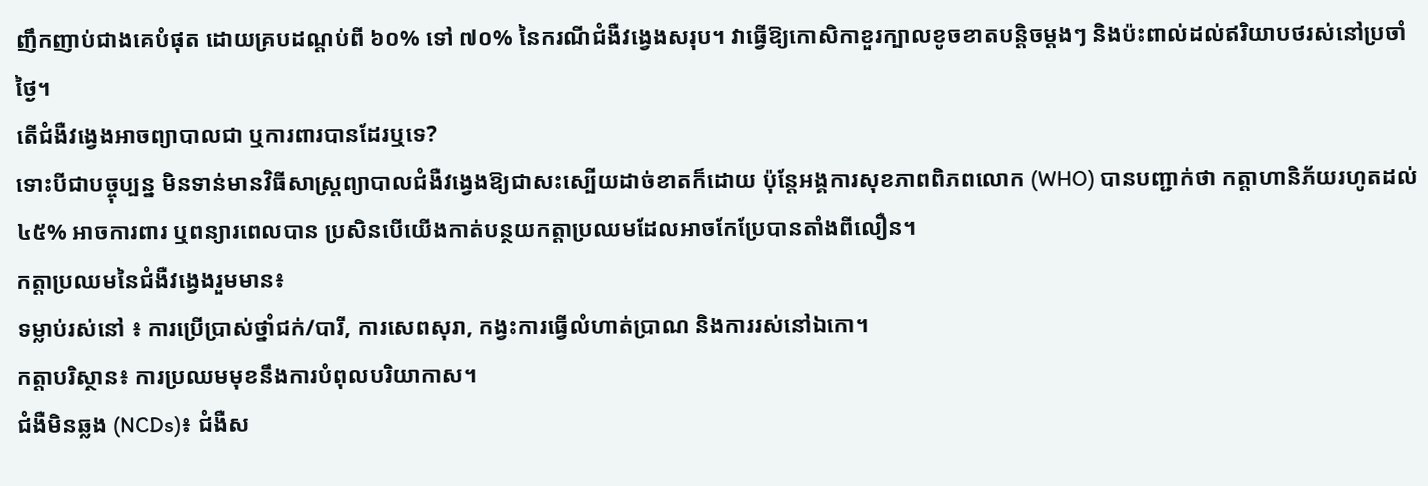ញឹកញាប់ជាងគេបំផុត ដោយគ្របដណ្តប់ពី ៦០% ទៅ ៧០% នៃករណីជំងឺវង្វេងសរុប។ វាធ្វើឱ្យកោសិកាខួរក្បាលខូចខាតបន្តិចម្តងៗ និងប៉ះពាល់ដល់ឥរិយាបថរស់នៅប្រចាំថ្ងៃ។
តើជំងឺវង្វេងអាចព្យាបាលជា ឬការពារបានដែរឬទេ?
ទោះបីជាបច្ចុប្បន្ន មិនទាន់មានវិធីសាស្រ្តព្យាបាលជំងឺវង្វេងឱ្យជាសះស្បើយដាច់ខាតក៏ដោយ ប៉ុន្តែអង្គការសុខភាពពិភពលោក (WHO) បានបញ្ជាក់ថា កត្តាហានិភ័យរហូតដល់ ៤៥% អាចការពារ ឬពន្យារពេលបាន ប្រសិនបើយើងកាត់បន្ថយកត្តាប្រឈមដែលអាចកែប្រែបានតាំងពីលឿន។
កត្តាប្រឈមនៃជំងឺវង្វេងរួមមាន៖
ទម្លាប់រស់នៅ ៖ ការប្រើប្រាស់ថ្នាំជក់/បារី, ការសេពសុរា, កង្វះការធ្វើលំហាត់ប្រាណ និងការរស់នៅឯកោ។
កត្តាបរិស្ថាន៖ ការប្រឈមមុខនឹងការបំពុលបរិយាកាស។
ជំងឺមិនឆ្លង (NCDs)៖ ជំងឺស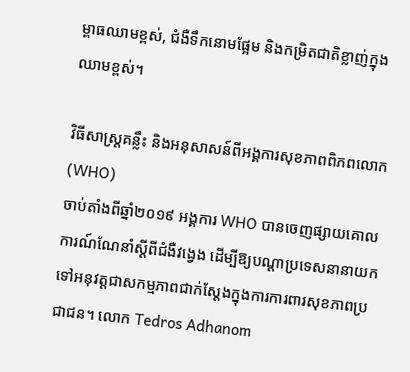ម្ពាធឈាមខ្ពស់, ជំងឺទឹកនោមផ្អែម និងកម្រិតជាតិខ្លាញ់ក្នុងឈាមខ្ពស់។

វិធីសាស្រ្តគន្លឹះ និងអនុសាសន៍ពីអង្គការសុខភាពពិភពលោក (WHO)
ចាប់តាំងពីឆ្នាំ២០១៩ អង្គការ WHO បានចេញផ្សាយគោលការណ៍ណែនាំស្តីពីជំងឺវង្វេង ដើម្បីឱ្យបណ្តាប្រទេសនានាយកទៅអនុវត្តជាសកម្មភាពជាក់ស្តែងក្នុងការការពារសុខភាពប្រជាជន។ លោក Tedros Adhanom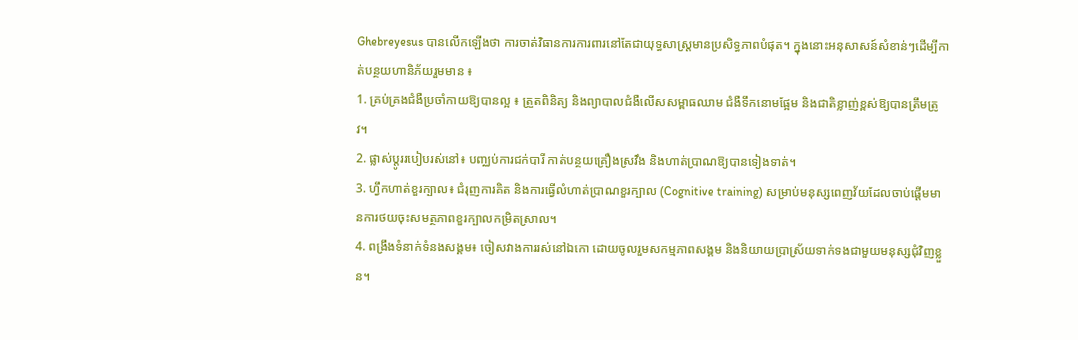Ghebreyesus បានលើកឡើងថា ការចាត់វិធានការការពារនៅតែជាយុទ្ធសាស្ត្រមានប្រសិទ្ធភាពបំផុត។ ក្នុងនោះអនុសាសន៍សំខាន់ៗដើម្បីកាត់បន្ថយហានិភ័យរួមមាន ៖
1. គ្រប់គ្រងជំងឺប្រចាំកាយឱ្យបានល្អ ៖ ត្រួតពិនិត្យ និងព្យាបាលជំងឺលើសសម្ពាធឈាម ជំងឺទឹកនោមផ្អែម និងជាតិខ្លាញ់ខ្ពស់ឱ្យបានត្រឹមត្រូវ។
2. ផ្លាស់ប្តូររបៀបរស់នៅ៖ បញ្ឈប់ការជក់បារី កាត់បន្ថយគ្រឿងស្រវឹង និងហាត់ប្រាណឱ្យបានទៀងទាត់។
3. ហ្វឹកហាត់ខួរក្បាល៖ ជំរុញការគិត និងការធ្វើលំហាត់ប្រាណខួរក្បាល (Cognitive training) សម្រាប់មនុស្សពេញវ័យដែលចាប់ផ្តើមមានការថយចុះសមត្ថភាពខួរក្បាលកម្រិតស្រាល។
4. ពង្រឹងទំនាក់ទំនងសង្គម៖ ចៀសវាងការរស់នៅឯកោ ដោយចូលរួមសកម្មភាពសង្គម និងនិយាយប្រាស្រ័យទាក់ទងជាមួយមនុស្សជុំវិញខ្លួន។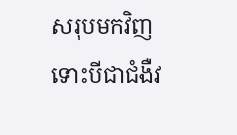សរុបមកវិញ ទោះបីជាជំងឺវ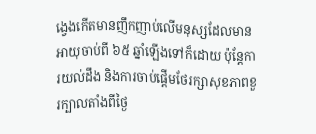ង្វេងកើតមានញឹកញាប់លើមនុស្សដែលមានអាយុចាប់ពី ៦៥ ឆ្នាំឡើងទៅក៏ដោយ ប៉ុន្តែការយល់ដឹង និងការចាប់ផ្តើមថែរក្សាសុខភាពខួរក្បាលតាំងពីថ្ងៃ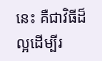នេះ គឺជាវិធីដ៏ល្អដើម្បីរ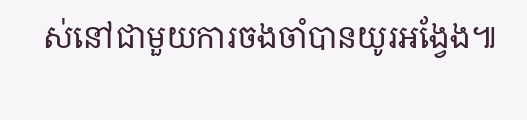ស់នៅជាមួយការចងចាំបានយូរអង្វែង៕